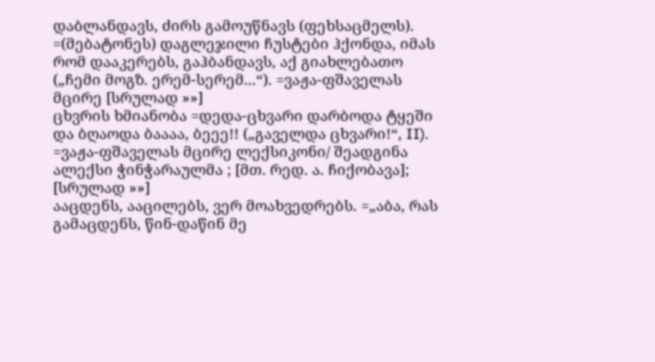დაბლანდავს, ძირს გამოუწნავს (ფეხსაცმელს). =(მებატონეს) დაგლეჯილი ჩუსტები ჰქონდა, იმას რომ დააკერებს, გაჰბანდავს, აქ გიახლებათო („ჩემი მოგზ. ერემ-სერემ...“). =ვაჟა-ფშაველას მცირე [სრულად »»]
ცხვრის ხმიანობა =დედა-ცხვარი დარბოდა ტყეში და ბღაოდა ბაააა, ბეეე!! („გაველდა ცხვარი!“, II). =ვაჟა-ფშაველას მცირე ლექსიკონი/ შეადგინა ალექსი ჭინჭარაულმა ; [მთ. რედ. ა. ჩიქობავა]; [სრულად »»]
ააცდენს, ააცილებს, ვერ მოახვედრებს. =„აბა, რას გამაცდენს, წინ-დაწინ მე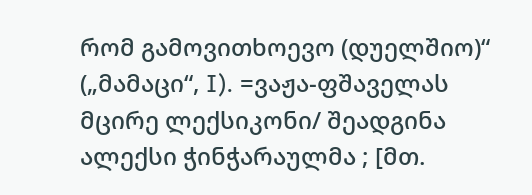რომ გამოვითხოევო (დუელშიო)“ („მამაცი“, I). =ვაჟა-ფშაველას მცირე ლექსიკონი/ შეადგინა ალექსი ჭინჭარაულმა ; [მთ.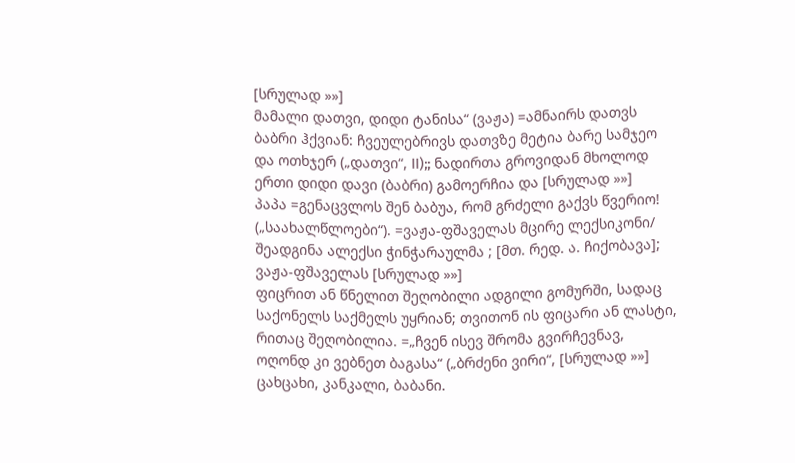[სრულად »»]
მამალი დათვი, დიდი ტანისა“ (ვაჟა) =ამნაირს დათვს ბაბრი ჰქვიან: ჩვეულებრივს დათვზე მეტია ბარე სამჯეო და ოთხჯერ („დათვი“, II);; ნადირთა გროვიდან მხოლოდ ერთი დიდი დავი (ბაბრი) გამოერჩია და [სრულად »»]
პაპა =გენაცვლოს შენ ბაბუა, რომ გრძელი გაქვს წვერიო! („საახალწლოები“). =ვაჟა-ფშაველას მცირე ლექსიკონი/ შეადგინა ალექსი ჭინჭარაულმა ; [მთ. რედ. ა. ჩიქობავა]; ვაჟა-ფშაველას [სრულად »»]
ფიცრით ან წნელით შეღობილი ადგილი გომურში, სადაც საქონელს საქმელს უყრიან; თვითონ ის ფიცარი ან ლასტი, რითაც შეღობილია. =„ჩვენ ისევ შრომა გვირჩევნავ, ოღონდ კი ვებნეთ ბაგასა“ („ბრძენი ვირი“, [სრულად »»]
ცახცახი, კანკალი, ბაბანი.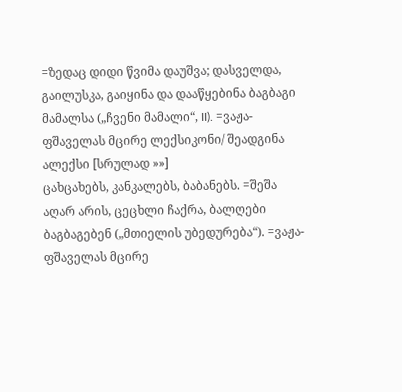=ზედაც დიდი წვიმა დაუშვა; დასველდა, გაილუსკა, გაიყინა და დააწყებინა ბაგბაგი მამალსა („ჩვენი მამალი“, II). =ვაჟა-ფშაველას მცირე ლექსიკონი/ შეადგინა ალექსი [სრულად »»]
ცახცახებს, კანკალებს, ბაბანებს. =შეშა აღარ არის, ცეცხლი ჩაქრა, ბალღები ბაგბაგებენ („მთიელის უბედურება“). =ვაჟა-ფშაველას მცირე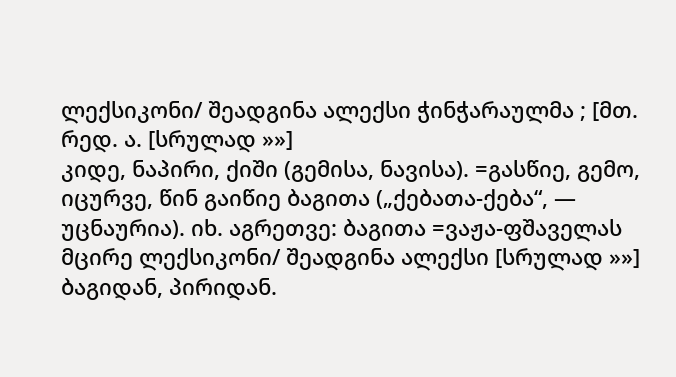ლექსიკონი/ შეადგინა ალექსი ჭინჭარაულმა ; [მთ. რედ. ა. [სრულად »»]
კიდე, ნაპირი, ქიში (გემისა, ნავისა). =გასწიე, გემო, იცურვე, წინ გაიწიე ბაგითა („ქებათა-ქება“, — უცნაურია). იხ. აგრეთვე: ბაგითა =ვაჟა-ფშაველას მცირე ლექსიკონი/ შეადგინა ალექსი [სრულად »»]
ბაგიდან, პირიდან.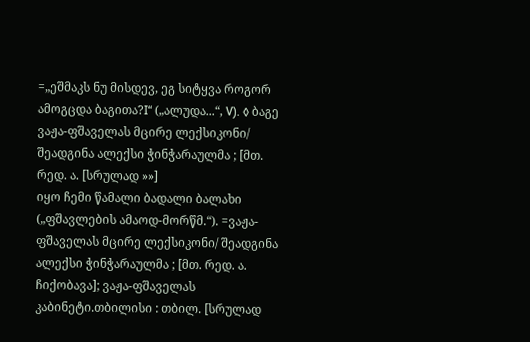=„ეშმაკს ნუ მისდევ, ეგ სიტყვა როგორ ამოგცდა ბაგითა?I“ („ალუდა...“, V). ◊ ბაგე ვაჟა-ფშაველას მცირე ლექსიკონი/ შეადგინა ალექსი ჭინჭარაულმა ; [მთ. რედ. ა. [სრულად »»]
იყო ჩემი წამალი ბადალი ბალახი („ფშავლების ამაოდ-მორწმ.“). =ვაჟა-ფშაველას მცირე ლექსიკონი/ შეადგინა ალექსი ჭინჭარაულმა ; [მთ. რედ. ა. ჩიქობავა]; ვაჟა-ფშაველას კაბინეტი.თბილისი : თბილ. [სრულად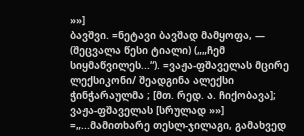»»]
ბავშვი. =ნეტავი ბავშად მამყოფა, — (შეცვალა წესი ტიალი) („„ჩემ სიყმაწვილეს...“). =ვაჟა-ფშაველას მცირე ლექსიკონი/ შეადგინა ალექსი ჭინჭარაულმა ; [მთ. რედ. ა. ჩიქობავა]; ვაჟა-ფშაველას [სრულად »»]
=„...მამითხარე თესლ-ჯილაგი, გამახვედ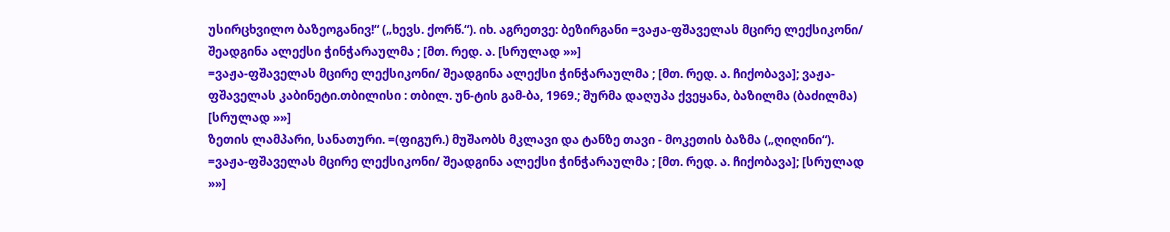უსირცხვილო ბაზეოგანივ!“ („ხევს. ქორწ.“). იხ. აგრეთვე: ბეზირგანი =ვაჟა-ფშაველას მცირე ლექსიკონი/ შეადგინა ალექსი ჭინჭარაულმა ; [მთ. რედ. ა. [სრულად »»]
=ვაჟა-ფშაველას მცირე ლექსიკონი/ შეადგინა ალექსი ჭინჭარაულმა ; [მთ. რედ. ა. ჩიქობავა]; ვაჟა-ფშაველას კაბინეტი.თბილისი : თბილ. უნ-ტის გამ-ბა, 1969.; შურმა დაღუპა ქვეყანა, ბაზილმა (ბაძილმა) [სრულად »»]
ზეთის ლამპარი, სანათური. =(ფიგურ.) მუშაობს მკლავი და ტანზე თავი - მოკეთის ბაზმა („ღიღინი“). =ვაჟა-ფშაველას მცირე ლექსიკონი/ შეადგინა ალექსი ჭინჭარაულმა ; [მთ. რედ. ა. ჩიქობავა]; [სრულად »»]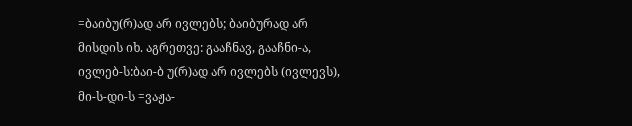=ბაიბუ(რ)ად არ ივლებს; ბაიბურად არ მისდის იხ. აგრეთვე: გააჩნავ, გააჩნი-ა, ივლებ-ს:ბაი-ბ უ(რ)ად არ ივლებს (ივლევს), მი-ს-დი-ს =ვაჟა-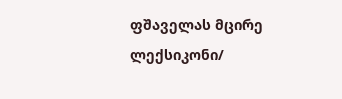ფშაველას მცირე ლექსიკონი/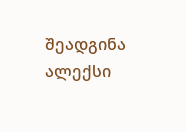შეადგინა ალექსი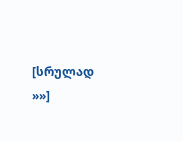[სრულად »»]